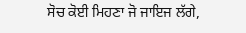ਸੋਚ ਕੋਈ ਮਿਹਣਾ ਜੋ ਜਾਇਜ ਲੱਗੇ,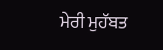ਮੇਰੀ ਮੁਹੱਬਤ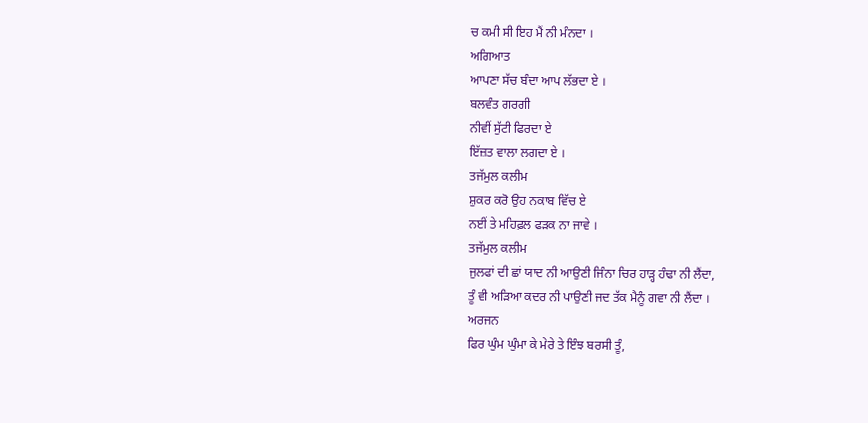ਚ ਕਮੀ ਸੀ ਇਹ ਮੈਂ ਨੀ ਮੰਨਦਾ ।
ਅਗਿਆਤ
ਆਪਣਾ ਸੱਚ ਬੰਦਾ ਆਪ ਲੱਭਦਾ ਏ ।
ਬਲਵੰਤ ਗਰਗੀ
ਨੀਵੀਂ ਸੁੱਟੀ ਫਿਰਦਾ ਏ
ਇੱਜ਼ਤ ਵਾਲਾ ਲਗਦਾ ਏ ।
ਤਜੱਮੁਲ ਕਲੀਮ
ਸ਼ੁਕਰ ਕਰੋ ਉਹ ਨਕਾਬ ਵਿੱਚ ਏ
ਨਈਂ ਤੇ ਮਹਿਫ਼ਲ ਫੜਕ ਨਾ ਜਾਵੇ ।
ਤਜੱਮੁਲ ਕਲੀਮ
ਜੁਲਫਾਂ ਦੀ ਛਾਂ ਯਾਦ ਨੀ ਆਉਣੀ ਜਿੰਨਾ ਚਿਰ ਹਾੜ੍ਹ ਹੰਢਾ ਨੀ ਲੈਂਦਾ,
ਤੂੰ ਵੀ ਅੜਿਆ ਕਦਰ ਨੀ ਪਾਉਣੀ ਜਦ ਤੱਕ ਮੈਨੂੰ ਗਵਾ ਨੀ ਲੈਂਦਾ ।
ਅਰਜਨ
ਫਿਰ ਘੁੰਮ ਘੁੰਮਾ ਕੇ ਮੇਰੇ ਤੇ ਇੰਝ ਬਰਸੀ ਤੂੰ,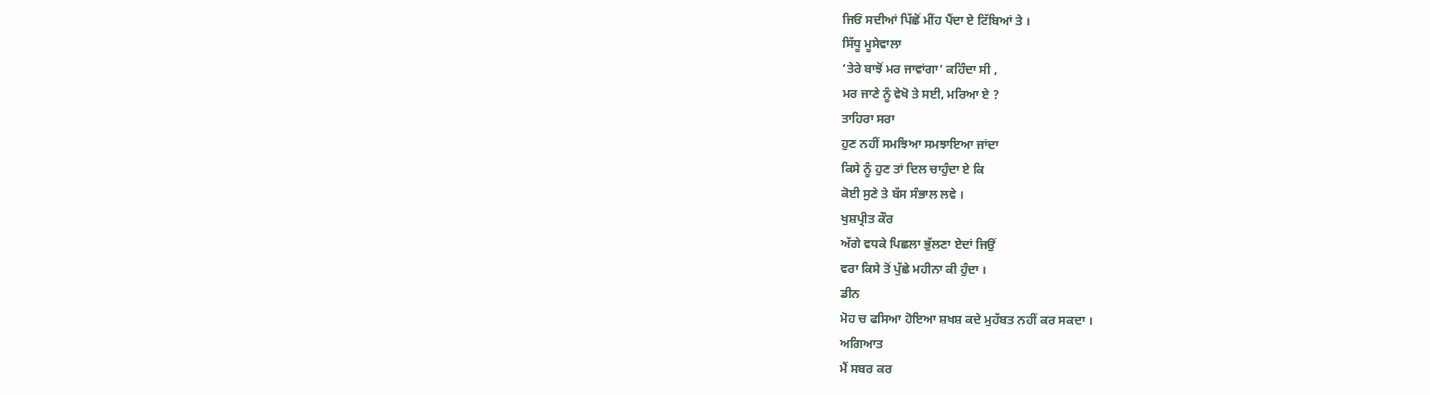ਜਿਓਂ ਸਦੀਆਂ ਪਿੱਛੋਂ ਮੀਂਹ ਪੈਂਦਾ ਏ ਟਿੱਬਿਆਂ ਤੇ ।
ਸਿੱਧੂ ਮੂਸੇਵਾਲਾ
‘ਤੇਰੇ ਬਾਝੋਂ ਮਰ ਜਾਵਾਂਗਾ’ ਕਹਿੰਦਾ ਸੀ ,
ਮਰ ਜਾਣੇ ਨੂੰ ਵੇਖੋ ਤੇ ਸਈ, ਮਰਿਆ ਏ ?
ਤਾਹਿਰਾ ਸਰਾ
ਹੁਣ ਨਹੀਂ ਸਮਝਿਆ ਸਮਝਾਇਆ ਜਾਂਦਾ
ਕਿਸੇ ਨੂੰ ਹੁਣ ਤਾਂ ਦਿਲ ਚਾਹੁੰਦਾ ਏ ਕਿ
ਕੋਈ ਸੁਣੇ ਤੇ ਬੱਸ ਸੰਭਾਲ ਲਵੇ ।
ਖੁਸ਼ਪ੍ਰੀਤ ਕੌਰ
ਅੱਗੇ ਵਧਕੇ ਪਿਛਲਾ ਭੁੱਲਣਾ ਏਦਾਂ ਜਿਉਂ
ਵਰਾ ਕਿਸੇ ਤੋਂ ਪੁੱਛੇ ਮਹੀਨਾ ਕੀ ਹੁੰਦਾ ।
ਡੀਨ
ਮੋਹ ਚ ਫਸਿਆ ਹੋਇਆ ਸ਼ਖਸ਼ ਕਦੇ ਮੁਹੱਬਤ ਨਹੀਂ ਕਰ ਸਕਦਾ ।
ਅਗਿਆਤ
ਮੈਂ ਸਬਰ ਕਰ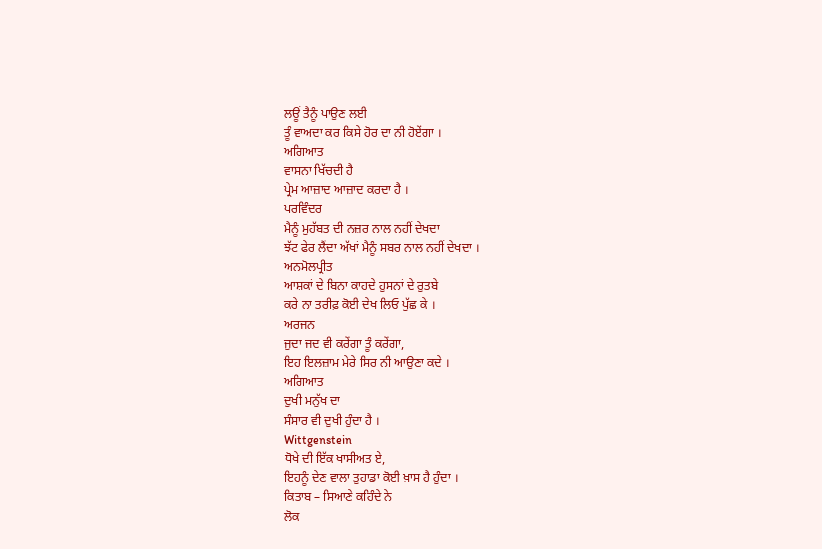ਲਊਂ ਤੈਨੂੰ ਪਾਉਣ ਲਈ
ਤੂੰ ਵਾਅਦਾ ਕਰ ਕਿਸੇ ਹੋਰ ਦਾ ਨੀ ਹੋਏਂਗਾ ।
ਅਗਿਆਤ
ਵਾਸਨਾ ਖਿੱਚਦੀ ਹੈ
ਪ੍ਰੇਮ ਆਜ਼ਾਦ ਆਜ਼ਾਦ ਕਰਦਾ ਹੈ ।
ਪਰਵਿੰਦਰ
ਮੈਨੂੰ ਮੁਹੱਬਤ ਦੀ ਨਜ਼ਰ ਨਾਲ ਨਹੀਂ ਦੇਖਦਾ
ਝੱਟ ਫੇਰ ਲੈਂਦਾ ਅੱਖਾਂ ਮੈਨੂੰ ਸਬਰ ਨਾਲ ਨਹੀਂ ਦੇਖਦਾ ।
ਅਨਮੋਲਪ੍ਰੀਤ
ਆਸ਼ਕਾਂ ਦੇ ਬਿਨਾ ਕਾਹਦੇ ਹੁਸਨਾਂ ਦੇ ਰੁਤਬੇ
ਕਰੇ ਨਾ ਤਰੀਫ਼ ਕੋਈ ਦੇਖ ਲਿਓ ਪੁੱਛ ਕੇ ।
ਅਰਜਨ
ਜੁਦਾ ਜਦ ਵੀ ਕਰੇਂਗਾ ਤੂੰ ਕਰੇਂਗਾ,
ਇਹ ਇਲਜ਼ਾਮ ਮੇਰੇ ਸਿਰ ਨੀ ਆਉਣਾ ਕਦੇ ।
ਅਗਿਆਤ
ਦੁਖੀ ਮਨੁੱਖ ਦਾ
ਸੰਸਾਰ ਵੀ ਦੁਖੀ ਹੁੰਦਾ ਹੈ ।
Wittgenstein
ਧੋਖੇ ਦੀ ਇੱਕ ਖਾਸੀਅਤ ਏ,
ਇਹਨੂੰ ਦੇਣ ਵਾਲਾ ਤੁਹਾਡਾ ਕੋਈ ਖ਼ਾਸ ਹੈ ਹੁੰਦਾ ।
ਕਿਤਾਬ – ਸਿਆਣੇ ਕਹਿੰਦੇ ਨੇ
ਲੋਕ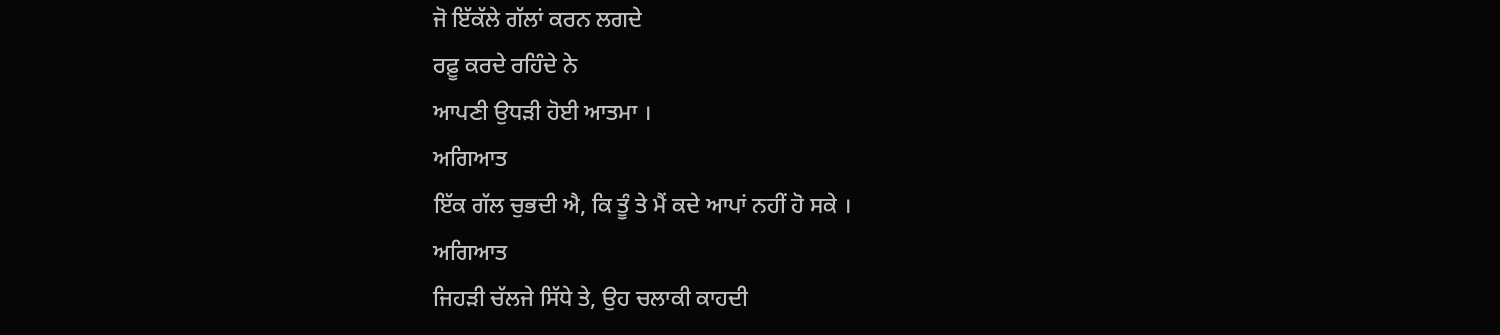ਜੋ ਇੱਕੱਲੇ ਗੱਲਾਂ ਕਰਨ ਲਗਦੇ
ਰਫ਼ੂ ਕਰਦੇ ਰਹਿੰਦੇ ਨੇ
ਆਪਣੀ ਉਧੜੀ ਹੋਈ ਆਤਮਾ ।
ਅਗਿਆਤ
ਇੱਕ ਗੱਲ ਚੁਭਦੀ ਐ, ਕਿ ਤੂੰ ਤੇ ਮੈਂ ਕਦੇ ਆਪਾਂ ਨਹੀਂ ਹੋ ਸਕੇ ।
ਅਗਿਆਤ
ਜਿਹੜੀ ਚੱਲਜੇ ਸਿੱਧੇ ਤੇ, ਉਹ ਚਲਾਕੀ ਕਾਹਦੀ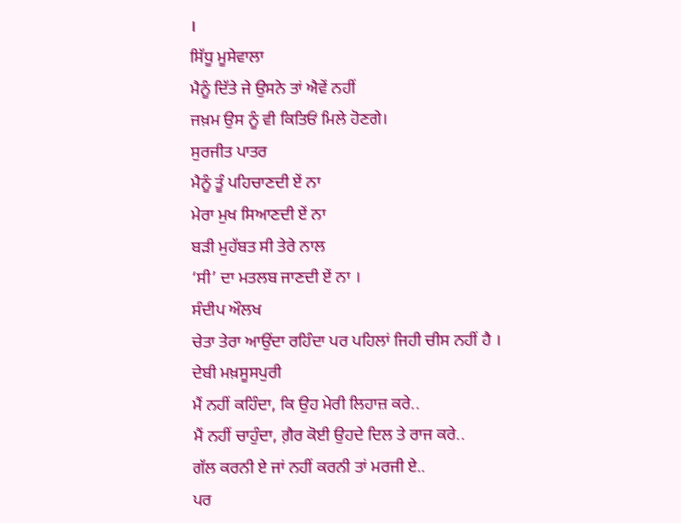।
ਸਿੱਧੂ ਮੂਸੇਵਾਲਾ
ਮੈਨੂੰ ਦਿੱਤੇ ਜੇ ਉਸਨੇ ਤਾਂ ਐਵੇਂ ਨਹੀਂ
ਜਖ਼ਮ ਉਸ ਨੂੰ ਵੀ ਕਿਤਿਓਂ ਮਿਲੇ ਹੋਣਗੇ।
ਸੁਰਜੀਤ ਪਾਤਰ
ਮੈਨੂੰ ਤੂੰ ਪਹਿਚਾਣਦੀ ਏਂ ਨਾ
ਮੇਰਾ ਮੁਖ ਸਿਆਣਦੀ ਏਂ ਨਾ
ਬੜੀ ਮੁਹੱਬਤ ਸੀ ਤੇਰੇ ਨਾਲ
‘ਸੀ’ ਦਾ ਮਤਲਬ ਜਾਣਦੀ ਏਂ ਨਾ ।
ਸੰਦੀਪ ਔਲਖ
ਚੇਤਾ ਤੇਰਾ ਆਉਂਦਾ ਰਹਿੰਦਾ ਪਰ ਪਹਿਲਾਂ ਜਿਹੀ ਚੀਸ ਨਹੀਂ ਹੈ ।
ਦੇਬੀ ਮਖ਼ਸੂਸਪੁਰੀ
ਮੈਂ ਨਹੀਂ ਕਹਿੰਦਾ, ਕਿ ਉਹ ਮੇਰੀ ਲਿਹਾਜ਼ ਕਰੇ..
ਮੈਂ ਨਹੀਂ ਚਾਹੁੰਦਾ, ਗ਼ੈਰ ਕੋਈ ਉਹਦੇ ਦਿਲ ਤੇ ਰਾਜ ਕਰੇ..
ਗੱਲ ਕਰਨੀ ਏ ਜਾਂ ਨਹੀਂ ਕਰਨੀ ਤਾਂ ਮਰਜੀ ਏ..
ਪਰ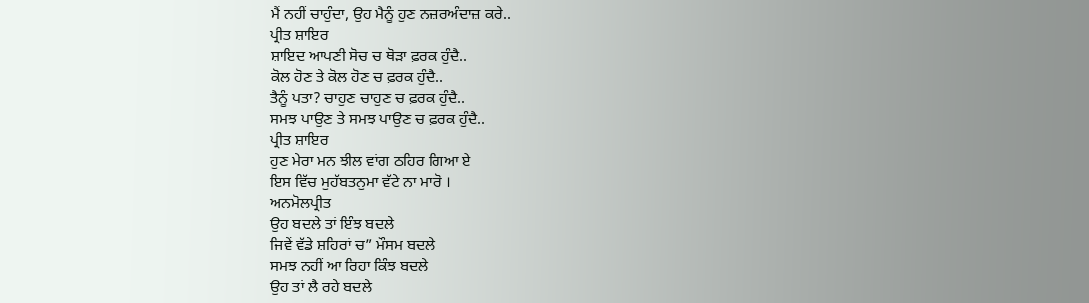ਮੈਂ ਨਹੀਂ ਚਾਹੁੰਦਾ, ਉਹ ਮੈਨੂੰ ਹੁਣ ਨਜ਼ਰਅੰਦਾਜ਼ ਕਰੇ..
ਪ੍ਰੀਤ ਸ਼ਾਇਰ
ਸ਼ਾਇਦ ਆਪਣੀ ਸੋਚ ਚ ਥੋੜਾ ਫ਼ਰਕ ਹੁੰਦੈ..
ਕੋਲ ਹੋਣ ਤੇ ਕੋਲ ਹੋਣ ਚ ਫ਼ਰਕ ਹੁੰਦੈ..
ਤੈਨੂੰ ਪਤਾ? ਚਾਹੁਣ ਚਾਹੁਣ ਚ ਫ਼ਰਕ ਹੁੰਦੈ..
ਸਮਝ ਪਾਉਣ ਤੇ ਸਮਝ ਪਾਉਣ ਚ ਫ਼ਰਕ ਹੁੰਦੈ..
ਪ੍ਰੀਤ ਸ਼ਾਇਰ
ਹੁਣ ਮੇਰਾ ਮਨ ਝੀਲ ਵਾਂਗ ਠਹਿਰ ਗਿਆ ਏ
ਇਸ ਵਿੱਚ ਮੁਹੱਬਤਨੁਮਾ ਵੱਟੇ ਨਾ ਮਾਰੋ ।
ਅਨਮੋਲਪ੍ਰੀਤ
ਉਹ ਬਦਲੇ ਤਾਂ ਇੰਝ ਬਦਲੇ
ਜਿਵੇਂ ਵੱਡੇ ਸ਼ਹਿਰਾਂ ਚ” ਮੌਸਮ ਬਦਲੇ
ਸਮਝ ਨਹੀਂ ਆ ਰਿਹਾ ਕਿੰਝ ਬਦਲੇ
ਉਹ ਤਾਂ ਲੈ ਰਹੇ ਬਦਲੇ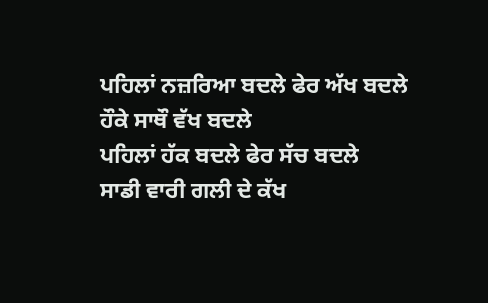ਪਹਿਲਾਂ ਨਜ਼ਰਿਆ ਬਦਲੇ ਫੇਰ ਅੱਖ ਬਦਲੇ
ਹੌਕੇ ਸਾਥੌ ਵੱਖ ਬਦਲੇ
ਪਹਿਲਾਂ ਹੱਕ ਬਦਲੇ ਫੇਰ ਸੱਚ ਬਦਲੇ
ਸਾਡੀ ਵਾਰੀ ਗਲੀ ਦੇ ਕੱਖ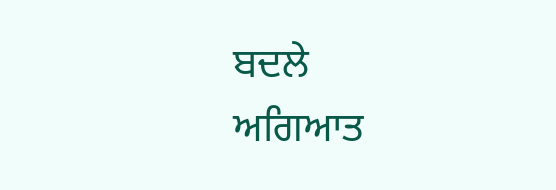ਬਦਲੇ
ਅਗਿਆਤ